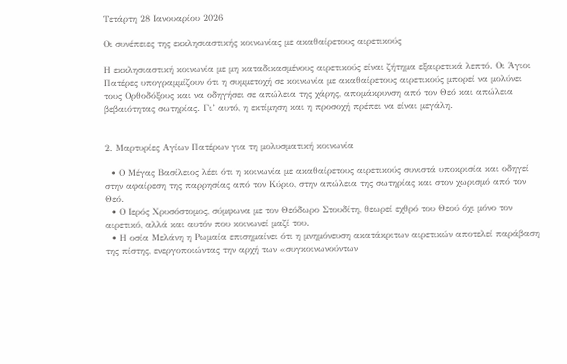Τετάρτη 28 Ιανουαρίου 2026

Οι συνέπειες της εκκλησιαστικής κοινωνίας με ακαθαίρετους αιρετικούς

Η εκκλησιαστική κοινωνία με μη καταδικασμένους αιρετικούς είναι ζήτημα εξαιρετικά λεπτό. Οι Άγιοι Πατέρες υπογραμμίζουν ότι η συμμετοχή σε κοινωνία με ακαθαίρετους αιρετικούς μπορεί να μολύνει τους Ορθοδόξους και να οδηγήσει σε απώλεια της χάρης, απομάκρυνση από τον Θεό και απώλεια βεβαιότητας σωτηρίας. Γι’ αυτό, η εκτίμηση και η προσοχή πρέπει να είναι μεγάλη.


2. Μαρτυρίες Αγίων Πατέρων για τη μολυσματική κοινωνία

  • Ο Μέγας Βασίλειος λέει ότι η κοινωνία με ακαθαίρετους αιρετικούς συνιστά υποκρισία και οδηγεί στην αφαίρεση της παρρησίας από τον Κύριο, στην απώλεια της σωτηρίας και στον χωρισμό από τον Θεό.
  • Ο Ιερός Χρυσόστομος, σύμφωνα με τον Θεόδωρο Στουδίτη, θεωρεί εχθρό του Θεού όχι μόνο τον αιρετικό, αλλά και αυτόν που κοινωνεί μαζί του.
  • Η οσία Μελάνη η Ρωμαία επισημαίνει ότι η μνημόνευση ακατάκριτων αιρετικών αποτελεί παράβαση της πίστης, ενεργοποιώντας την αρχή των «συγκοινωνούντων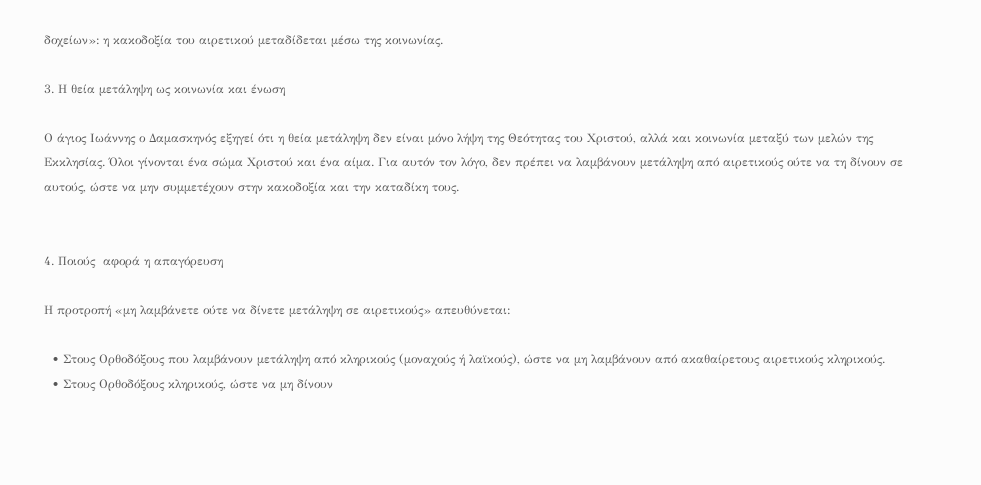δοχείων»: η κακοδοξία του αιρετικού μεταδίδεται μέσω της κοινωνίας.

3. Η θεία μετάληψη ως κοινωνία και ένωση

Ο άγιος Ιωάννης ο Δαμασκηνός εξηγεί ότι η θεία μετάληψη δεν είναι μόνο λήψη της Θεότητας του Χριστού, αλλά και κοινωνία μεταξύ των μελών της Εκκλησίας. Όλοι γίνονται ένα σώμα Χριστού και ένα αίμα. Για αυτόν τον λόγο, δεν πρέπει να λαμβάνουν μετάληψη από αιρετικούς ούτε να τη δίνουν σε αυτούς, ώστε να μην συμμετέχουν στην κακοδοξία και την καταδίκη τους.


4. Ποιούς  αφορά η απαγόρευση

Η προτροπή «μη λαμβάνετε ούτε να δίνετε μετάληψη σε αιρετικούς» απευθύνεται:

  • Στους Ορθοδόξους που λαμβάνουν μετάληψη από κληρικούς (μοναχούς ή λαϊκούς), ώστε να μη λαμβάνουν από ακαθαίρετους αιρετικούς κληρικούς.
  • Στους Ορθοδόξους κληρικούς, ώστε να μη δίνουν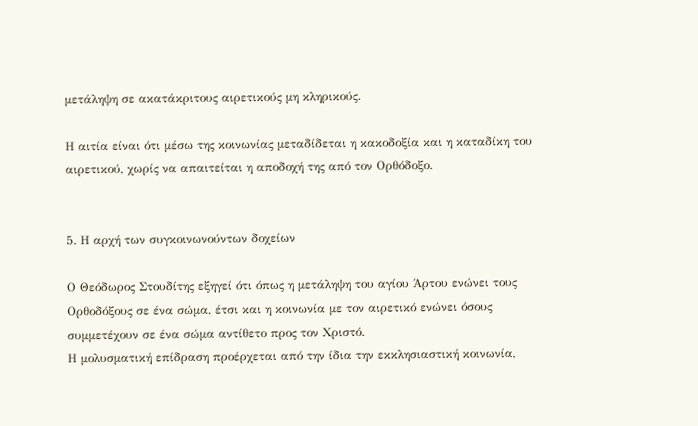μετάληψη σε ακατάκριτους αιρετικούς μη κληρικούς.

Η αιτία είναι ότι μέσω της κοινωνίας μεταδίδεται η κακοδοξία και η καταδίκη του αιρετικού, χωρίς να απαιτείται η αποδοχή της από τον Ορθόδοξο.


5. Η αρχή των συγκοινωνούντων δοχείων

Ο Θεόδωρος Στουδίτης εξηγεί ότι όπως η μετάληψη του αγίου Άρτου ενώνει τους Ορθοδόξους σε ένα σώμα, έτσι και η κοινωνία με τον αιρετικό ενώνει όσους συμμετέχουν σε ένα σώμα αντίθετο προς τον Χριστό.
Η μολυσματική επίδραση προέρχεται από την ίδια την εκκλησιαστική κοινωνία,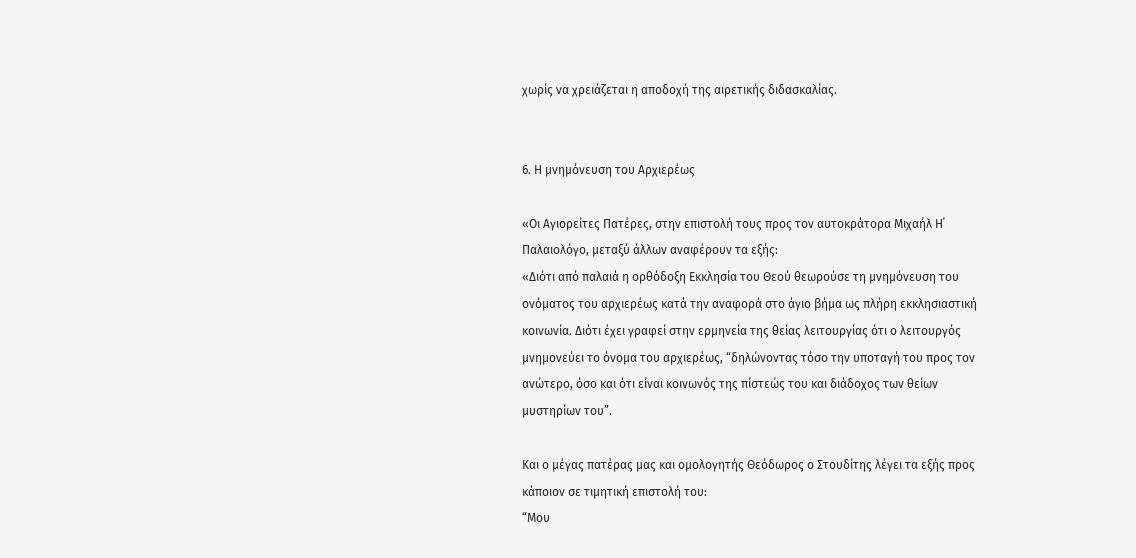χωρίς να χρειάζεται η αποδοχή της αιρετικής διδασκαλίας.


6. Η μνημόνευση του Αρχιερέως

«Οι Αγιορείτες Πατέρες, στην επιστολή τους προς τον αυτοκράτορα Μιχαήλ Η΄ Παλαιολόγο, μεταξύ άλλων αναφέρουν τα εξής:
«Διότι από παλαιά η ορθόδοξη Εκκλησία του Θεού θεωρούσε τη μνημόνευση του ονόματος του αρχιερέως κατά την αναφορά στο άγιο βήμα ως πλήρη εκκλησιαστική κοινωνία. Διότι έχει γραφεί στην ερμηνεία της θείας λειτουργίας ότι ο λειτουργός μνημονεύει το όνομα του αρχιερέως, “δηλώνοντας τόσο την υποταγή του προς τον ανώτερο, όσο και ότι είναι κοινωνός της πίστεώς του και διάδοχος των θείων μυστηρίων του”.

Και ο μέγας πατέρας μας και ομολογητής Θεόδωρος ο Στουδίτης λέγει τα εξής προς κάποιον σε τιμητική επιστολή του:
“Μου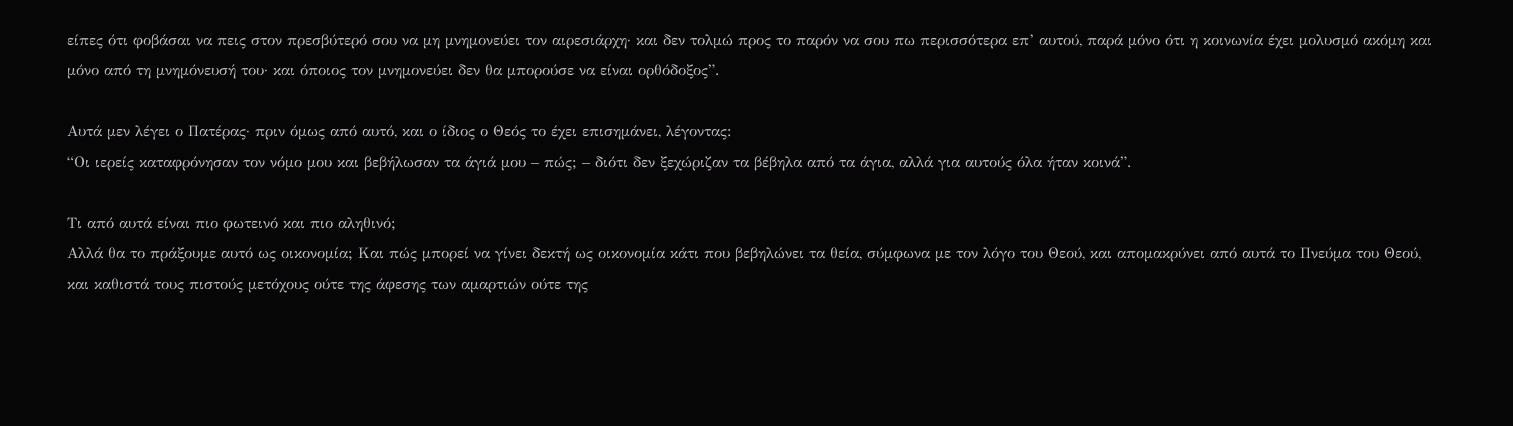είπες ότι φοβάσαι να πεις στον πρεσβύτερό σου να μη μνημονεύει τον αιρεσιάρχη· και δεν τολμώ προς το παρόν να σου πω περισσότερα επ’ αυτού, παρά μόνο ότι η κοινωνία έχει μολυσμό ακόμη και μόνο από τη μνημόνευσή του· και όποιος τον μνημονεύει δεν θα μπορούσε να είναι ορθόδοξος”.

Αυτά μεν λέγει ο Πατέρας· πριν όμως από αυτό, και ο ίδιος ο Θεός το έχει επισημάνει, λέγοντας:
“Οι ιερείς καταφρόνησαν τον νόμο μου και βεβήλωσαν τα άγιά μου – πώς; – διότι δεν ξεχώριζαν τα βέβηλα από τα άγια, αλλά για αυτούς όλα ήταν κοινά”.

Τι από αυτά είναι πιο φωτεινό και πιο αληθινό;
Αλλά θα το πράξουμε αυτό ως οικονομία; Και πώς μπορεί να γίνει δεκτή ως οικονομία κάτι που βεβηλώνει τα θεία, σύμφωνα με τον λόγο του Θεού, και απομακρύνει από αυτά το Πνεύμα του Θεού, και καθιστά τους πιστούς μετόχους ούτε της άφεσης των αμαρτιών ούτε της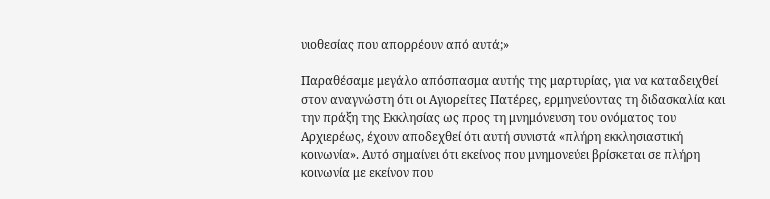υιοθεσίας που απορρέουν από αυτά;»

Παραθέσαμε μεγάλο απόσπασμα αυτής της μαρτυρίας, για να καταδειχθεί στον αναγνώστη ότι οι Αγιορείτες Πατέρες, ερμηνεύοντας τη διδασκαλία και την πράξη της Εκκλησίας ως προς τη μνημόνευση του ονόματος του Αρχιερέως, έχουν αποδεχθεί ότι αυτή συνιστά «πλήρη εκκλησιαστική κοινωνία». Αυτό σημαίνει ότι εκείνος που μνημονεύει βρίσκεται σε πλήρη κοινωνία με εκείνον που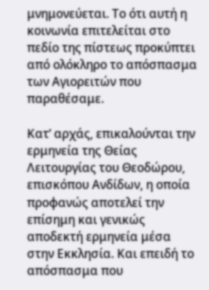μνημονεύεται. Το ότι αυτή η κοινωνία επιτελείται στο πεδίο της πίστεως προκύπτει από ολόκληρο το απόσπασμα των Αγιορειτών που παραθέσαμε.

Κατ’ αρχάς, επικαλούνται την ερμηνεία της Θείας Λειτουργίας του Θεοδώρου, επισκόπου Ανδίδων, η οποία προφανώς αποτελεί την επίσημη και γενικώς αποδεκτή ερμηνεία μέσα στην Εκκλησία. Και επειδή το απόσπασμα που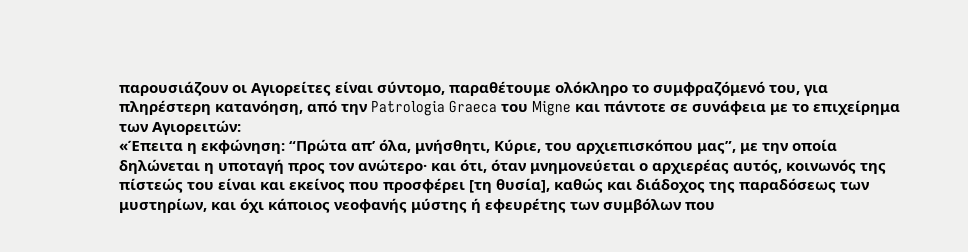παρουσιάζουν οι Αγιορείτες είναι σύντομο, παραθέτουμε ολόκληρο το συμφραζόμενό του, για πληρέστερη κατανόηση, από την Patrologia Graeca του Migne και πάντοτε σε συνάφεια με το επιχείρημα των Αγιορειτών:
«Έπειτα η εκφώνηση: “Πρώτα απ’ όλα, μνήσθητι, Κύριε, του αρχιεπισκόπου μας”, με την οποία δηλώνεται η υποταγή προς τον ανώτερο· και ότι, όταν μνημονεύεται ο αρχιερέας αυτός, κοινωνός της πίστεώς του είναι και εκείνος που προσφέρει [τη θυσία], καθώς και διάδοχος της παραδόσεως των μυστηρίων, και όχι κάποιος νεοφανής μύστης ή εφευρέτης των συμβόλων που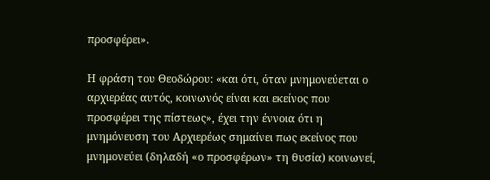προσφέρει».

Η φράση του Θεοδώρου: «και ότι, όταν μνημονεύεται ο αρχιερέας αυτός, κοινωνός είναι και εκείνος που προσφέρει της πίστεως», έχει την έννοια ότι η μνημόνευση του Αρχιερέως σημαίνει πως εκείνος που μνημονεύει (δηλαδή «ο προσφέρων» τη θυσία) κοινωνεί,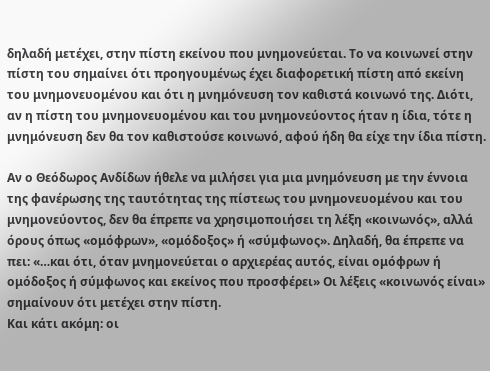δηλαδή μετέχει, στην πίστη εκείνου που μνημονεύεται. Το να κοινωνεί στην πίστη του σημαίνει ότι προηγουμένως έχει διαφορετική πίστη από εκείνη του μνημονευομένου και ότι η μνημόνευση τον καθιστά κοινωνό της. Διότι, αν η πίστη του μνημονευομένου και του μνημονεύοντος ήταν η ίδια, τότε η μνημόνευση δεν θα τον καθιστούσε κοινωνό, αφού ήδη θα είχε την ίδια πίστη.

Αν ο Θεόδωρος Ανδίδων ήθελε να μιλήσει για μια μνημόνευση με την έννοια της φανέρωσης της ταυτότητας της πίστεως του μνημονευομένου και του μνημονεύοντος, δεν θα έπρεπε να χρησιμοποιήσει τη λέξη «κοινωνός», αλλά όρους όπως «ομόφρων», «ομόδοξος» ή «σύμφωνος». Δηλαδή, θα έπρεπε να πει: «…και ότι, όταν μνημονεύεται ο αρχιερέας αυτός, είναι ομόφρων ή ομόδοξος ή σύμφωνος και εκείνος που προσφέρει» Οι λέξεις «κοινωνός είναι» σημαίνουν ότι μετέχει στην πίστη.
Και κάτι ακόμη: οι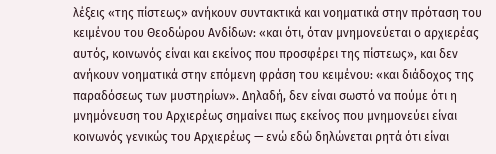λέξεις «της πίστεως» ανήκουν συντακτικά και νοηματικά στην πρόταση του κειμένου του Θεοδώρου Ανδίδων: «και ότι, όταν μνημονεύεται ο αρχιερέας αυτός, κοινωνός είναι και εκείνος που προσφέρει της πίστεως», και δεν ανήκουν νοηματικά στην επόμενη φράση του κειμένου: «και διάδοχος της παραδόσεως των μυστηρίων». Δηλαδή, δεν είναι σωστό να πούμε ότι η μνημόνευση του Αρχιερέως σημαίνει πως εκείνος που μνημονεύει είναι κοινωνός γενικώς του Αρχιερέως — ενώ εδώ δηλώνεται ρητά ότι είναι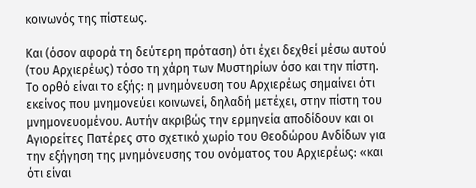κοινωνός της πίστεως.

Και (όσον αφορά τη δεύτερη πρόταση) ότι έχει δεχθεί μέσω αυτού (του Αρχιερέως) τόσο τη χάρη των Μυστηρίων όσο και την πίστη.
Το ορθό είναι το εξής: η μνημόνευση του Αρχιερέως σημαίνει ότι εκείνος που μνημονεύει κοινωνεί, δηλαδή μετέχει, στην πίστη του μνημονευομένου. Αυτήν ακριβώς την ερμηνεία αποδίδουν και οι Αγιορείτες Πατέρες στο σχετικό χωρίο του Θεοδώρου Ανδίδων για την εξήγηση της μνημόνευσης του ονόματος του Αρχιερέως: «και ότι είναι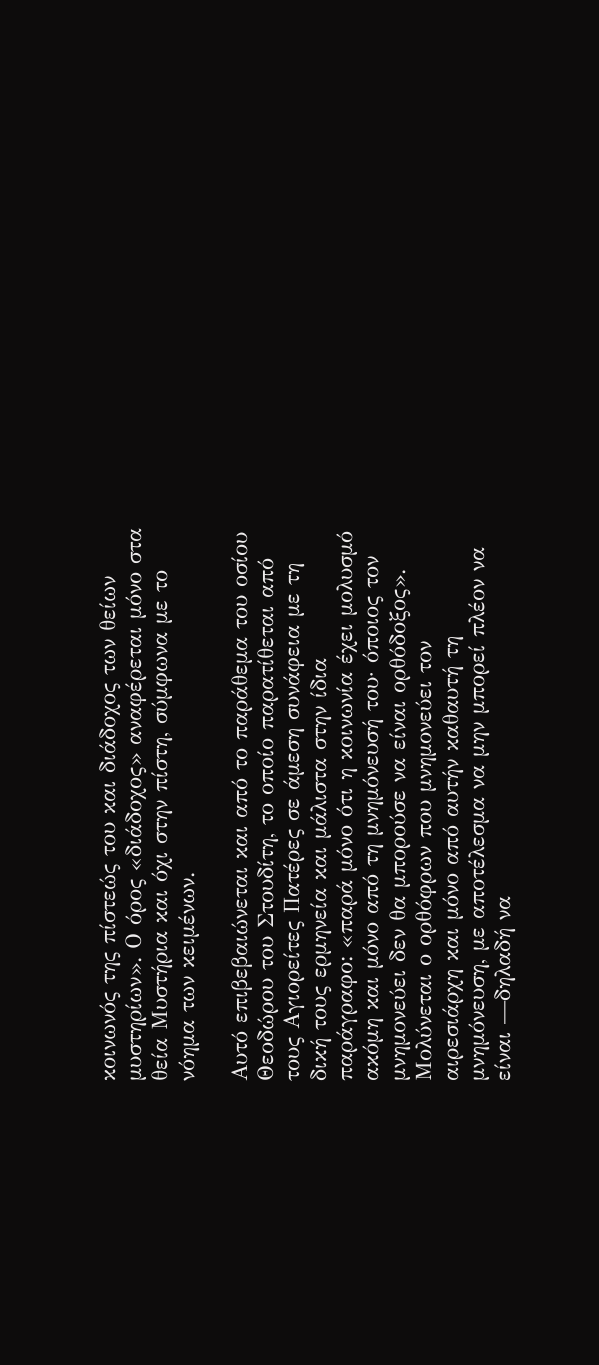κοινωνός της πίστεώς του και διάδοχος των θείων μυστηρίων». Ο όρος «διάδοχος» αναφέρεται μόνο στα θεία Μυστήρια και όχι στην πίστη, σύμφωνα με το νόημα των κειμένων.

Αυτό επιβεβαιώνεται και από το παράθεμα του οσίου Θεοδώρου του Στουδίτη, το οποίο παρατίθεται από τους Αγιορείτες Πατέρες σε άμεση συνάφεια με τη δική τους ερμηνεία και μάλιστα στην ίδια παράγραφο: «παρά μόνο ότι η κοινωνία έχει μολυσμό ακόμη και μόνο από τη μνημόνευσή του· όποιος τον μνημονεύει δεν θα μπορούσε να είναι ορθόδοξος». Μολύνεται ο ορθόφρων που μνημονεύει τον αιρεσιάρχη και μόνο από αυτήν καθαυτή τη μνημόνευση, με αποτέλεσμα να μην μπορεί πλέον να είναι —δηλαδή να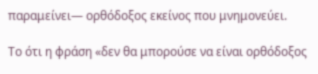παραμείνει— ορθόδοξος εκείνος που μνημονεύει.

Το ότι η φράση «δεν θα μπορούσε να είναι ορθόδοξος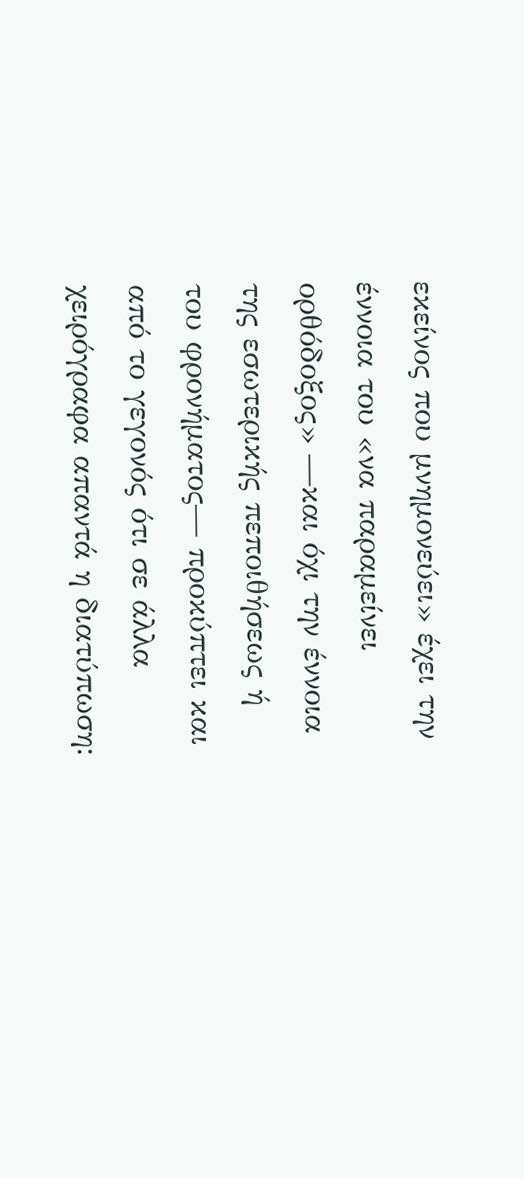εκείνος που μνημονεύει» έχει την έννοια του «να παραμείνει ορθόδοξος» —και όχι την έννοια της εσωτερικής πεποιθήσεως ή του φρονήματος— προκύπτει και από το γεγονός ότι σε άλλα χειρόγραφα απαντά η διατύπωση: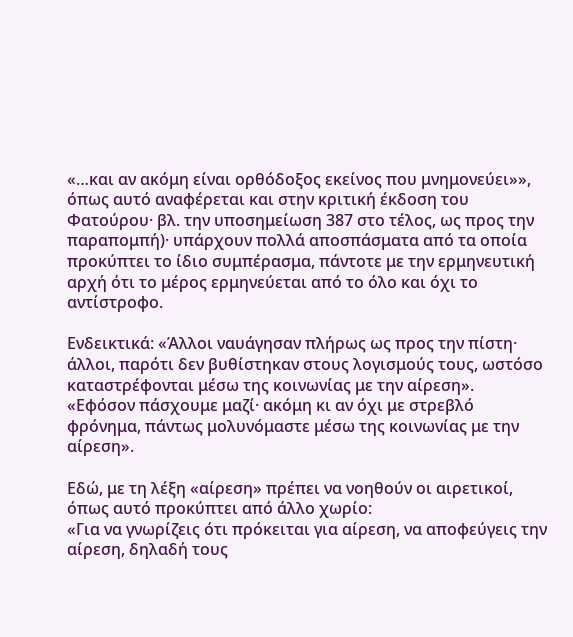«…και αν ακόμη είναι ορθόδοξος εκείνος που μνημονεύει»», όπως αυτό αναφέρεται και στην κριτική έκδοση του Φατούρου· βλ. την υποσημείωση 387 στο τέλος, ως προς την παραπομπή)· υπάρχουν πολλά αποσπάσματα από τα οποία προκύπτει το ίδιο συμπέρασμα, πάντοτε με την ερμηνευτική αρχή ότι το μέρος ερμηνεύεται από το όλο και όχι το αντίστροφο.

Ενδεικτικά: «Άλλοι ναυάγησαν πλήρως ως προς την πίστη· άλλοι, παρότι δεν βυθίστηκαν στους λογισμούς τους, ωστόσο καταστρέφονται μέσω της κοινωνίας με την αίρεση».
«Εφόσον πάσχουμε μαζί· ακόμη κι αν όχι με στρεβλό φρόνημα, πάντως μολυνόμαστε μέσω της κοινωνίας με την αίρεση».

Εδώ, με τη λέξη «αίρεση» πρέπει να νοηθούν οι αιρετικοί, όπως αυτό προκύπτει από άλλο χωρίο:
«Για να γνωρίζεις ότι πρόκειται για αίρεση, να αποφεύγεις την αίρεση, δηλαδή τους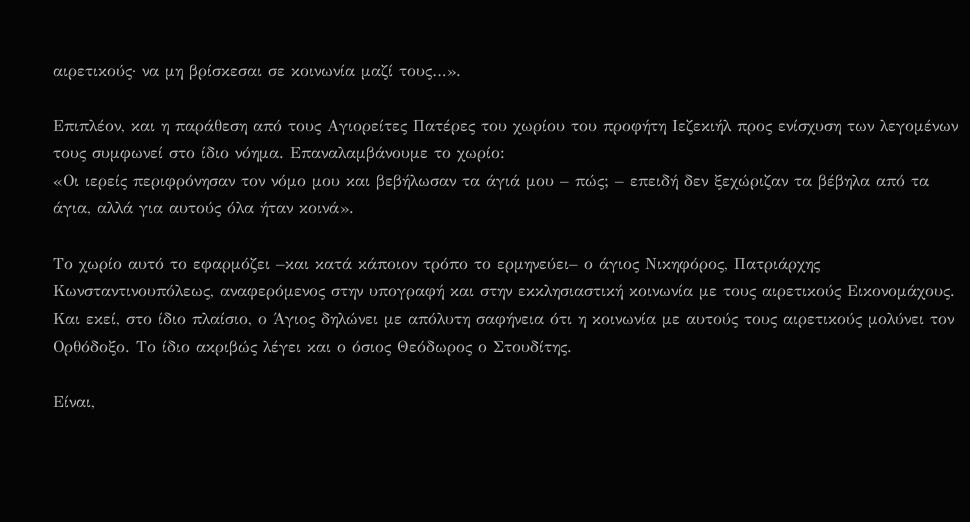αιρετικούς· να μη βρίσκεσαι σε κοινωνία μαζί τους…».

Επιπλέον, και η παράθεση από τους Αγιορείτες Πατέρες του χωρίου του προφήτη Ιεζεκιήλ προς ενίσχυση των λεγομένων τους συμφωνεί στο ίδιο νόημα. Επαναλαμβάνουμε το χωρίο:
«Οι ιερείς περιφρόνησαν τον νόμο μου και βεβήλωσαν τα άγιά μου – πώς; – επειδή δεν ξεχώριζαν τα βέβηλα από τα άγια, αλλά για αυτούς όλα ήταν κοινά».

Το χωρίο αυτό το εφαρμόζει –και κατά κάποιον τρόπο το ερμηνεύει– ο άγιος Νικηφόρος, Πατριάρχης Κωνσταντινουπόλεως, αναφερόμενος στην υπογραφή και στην εκκλησιαστική κοινωνία με τους αιρετικούς Εικονομάχους. Και εκεί, στο ίδιο πλαίσιο, ο Άγιος δηλώνει με απόλυτη σαφήνεια ότι η κοινωνία με αυτούς τους αιρετικούς μολύνει τον Ορθόδοξο. Το ίδιο ακριβώς λέγει και ο όσιος Θεόδωρος ο Στουδίτης.

Είναι,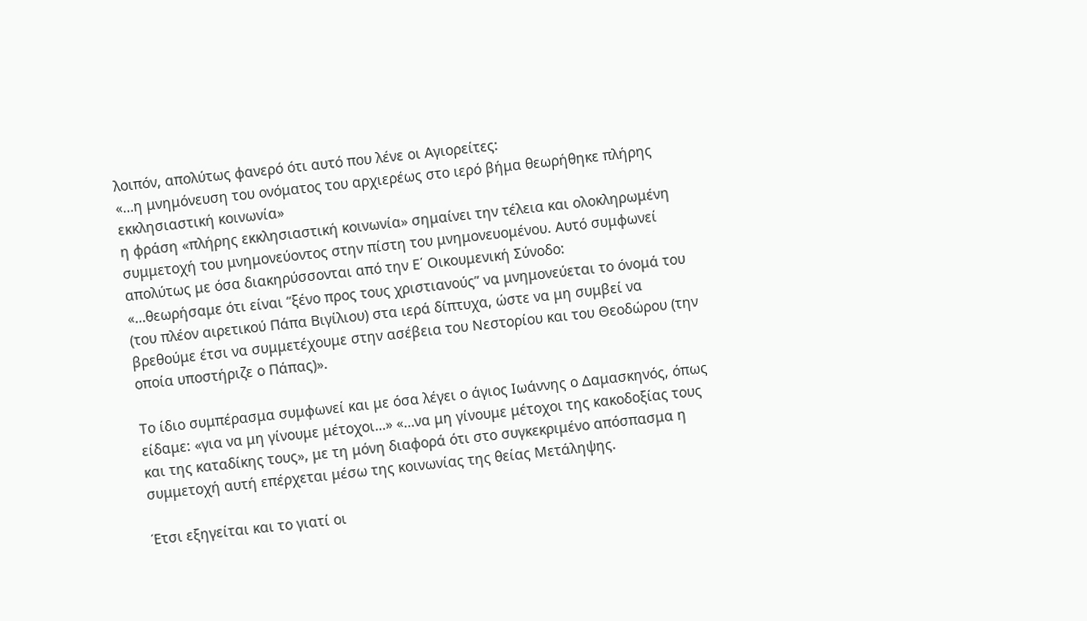λοιπόν, απολύτως φανερό ότι αυτό που λένε οι Αγιορείτες:
«…η μνημόνευση του ονόματος του αρχιερέως στο ιερό βήμα θεωρήθηκε πλήρης εκκλησιαστική κοινωνία»
η φράση «πλήρης εκκλησιαστική κοινωνία» σημαίνει την τέλεια και ολοκληρωμένη συμμετοχή του μνημονεύοντος στην πίστη του μνημονευομένου. Αυτό συμφωνεί απολύτως με όσα διακηρύσσονται από την Ε΄ Οικουμενική Σύνοδο:
«…θεωρήσαμε ότι είναι “ξένο προς τους χριστιανούς” να μνημονεύεται το όνομά του (του πλέον αιρετικού Πάπα Βιγίλιου) στα ιερά δίπτυχα, ώστε να μη συμβεί να βρεθούμε έτσι να συμμετέχουμε στην ασέβεια του Νεστορίου και του Θεοδώρου (την οποία υποστήριζε ο Πάπας)».

Το ίδιο συμπέρασμα συμφωνεί και με όσα λέγει ο άγιος Ιωάννης ο Δαμασκηνός, όπως είδαμε: «για να μη γίνουμε μέτοχοι…» «…να μη γίνουμε μέτοχοι της κακοδοξίας τους και της καταδίκης τους», με τη μόνη διαφορά ότι στο συγκεκριμένο απόσπασμα η συμμετοχή αυτή επέρχεται μέσω της κοινωνίας της θείας Μετάληψης.

Έτσι εξηγείται και το γιατί οι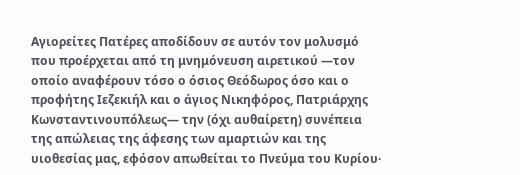Αγιορείτες Πατέρες αποδίδουν σε αυτόν τον μολυσμό που προέρχεται από τη μνημόνευση αιρετικού —τον οποίο αναφέρουν τόσο ο όσιος Θεόδωρος όσο και ο προφήτης Ιεζεκιήλ και ο άγιος Νικηφόρος, Πατριάρχης Κωνσταντινουπόλεως— την (όχι αυθαίρετη) συνέπεια της απώλειας της άφεσης των αμαρτιών και της υιοθεσίας μας, εφόσον απωθείται το Πνεύμα του Κυρίου·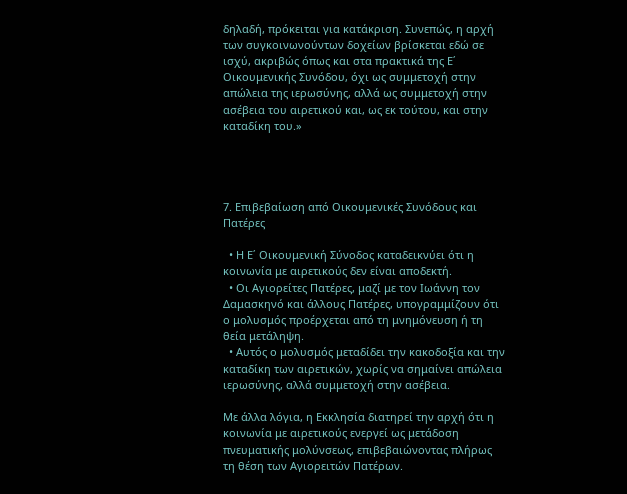δηλαδή, πρόκειται για κατάκριση. Συνεπώς, η αρχή των συγκοινωνούντων δοχείων βρίσκεται εδώ σε ισχύ, ακριβώς όπως και στα πρακτικά της Ε΄ Οικουμενικής Συνόδου, όχι ως συμμετοχή στην απώλεια της ιερωσύνης, αλλά ως συμμετοχή στην ασέβεια του αιρετικού και, ως εκ τούτου, και στην καταδίκη του.»




7. Επιβεβαίωση από Οικουμενικές Συνόδους και Πατέρες

  • Η Ε΄ Οικουμενική Σύνοδος καταδεικνύει ότι η κοινωνία με αιρετικούς δεν είναι αποδεκτή.
  • Οι Αγιορείτες Πατέρες, μαζί με τον Ιωάννη τον Δαμασκηνό και άλλους Πατέρες, υπογραμμίζουν ότι ο μολυσμός προέρχεται από τη μνημόνευση ή τη θεία μετάληψη.
  • Αυτός ο μολυσμός μεταδίδει την κακοδοξία και την καταδίκη των αιρετικών, χωρίς να σημαίνει απώλεια ιερωσύνης, αλλά συμμετοχή στην ασέβεια.

Με άλλα λόγια, η Εκκλησία διατηρεί την αρχή ότι η κοινωνία με αιρετικούς ενεργεί ως μετάδοση πνευματικής μολύνσεως, επιβεβαιώνοντας πλήρως τη θέση των Αγιορειτών Πατέρων.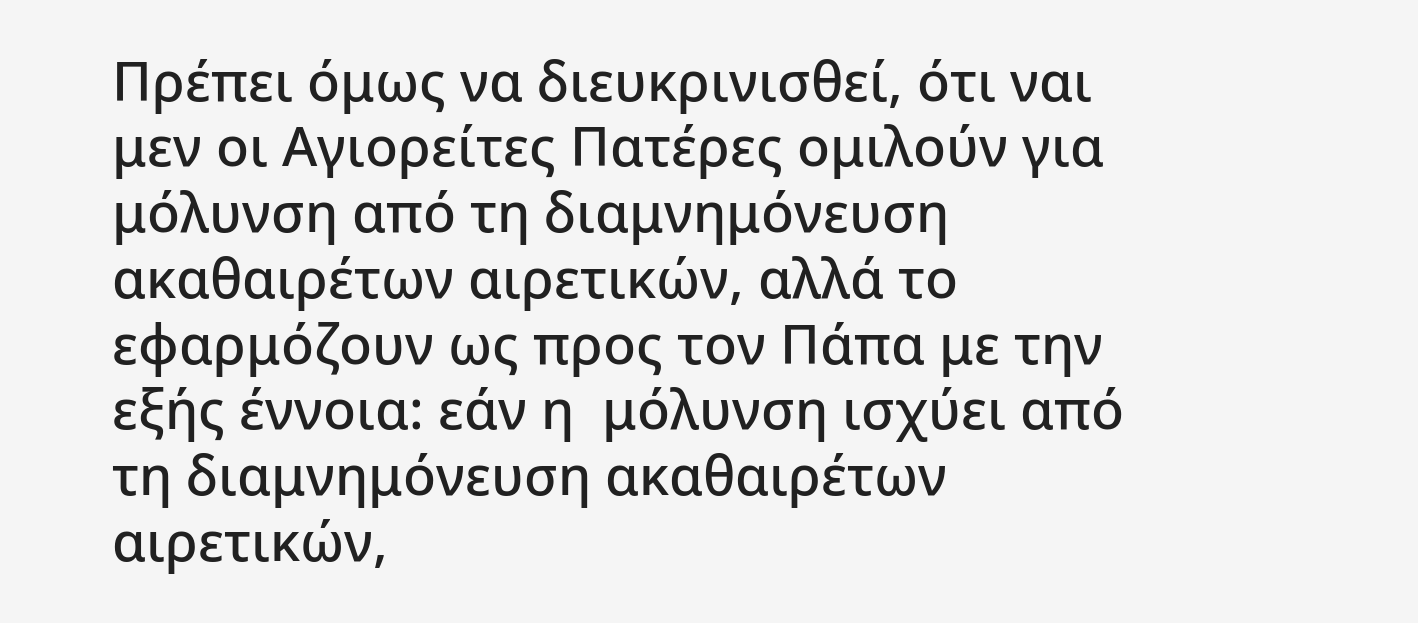Πρέπει όμως να διευκρινισθεί, ότι ναι μεν οι Αγιορείτες Πατέρες ομιλούν για μόλυνση από τη διαμνημόνευση ακαθαιρέτων αιρετικών, αλλά το εφαρμόζουν ως προς τον Πάπα με την εξής έννοια: εάν η  μόλυνση ισχύει από τη διαμνημόνευση ακαθαιρέτων αιρετικών,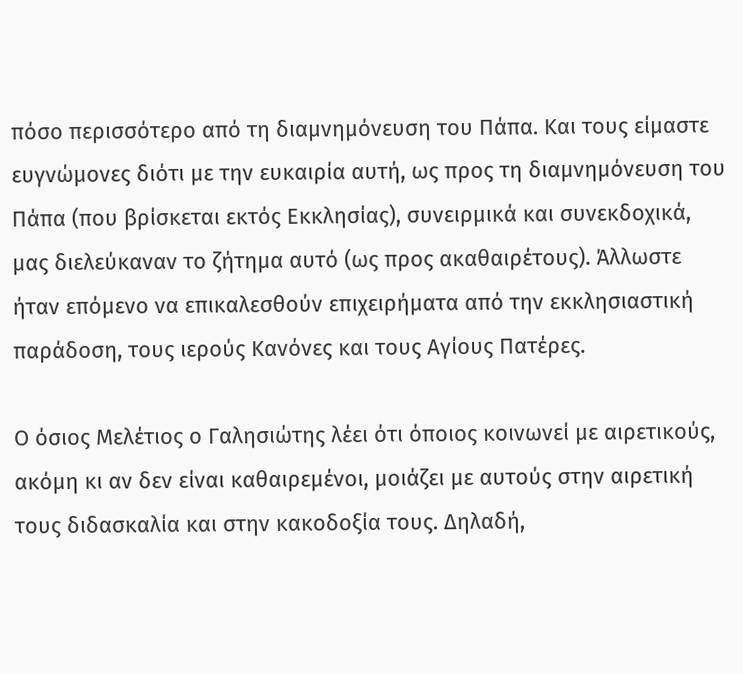πόσο περισσότερο από τη διαμνημόνευση του Πάπα. Και τους είμαστε ευγνώμονες διότι με την ευκαιρία αυτή, ως προς τη διαμνημόνευση του Πάπα (που βρίσκεται εκτός Εκκλησίας), συνειρμικά και συνεκδοχικά, μας διελεύκαναν το ζήτημα αυτό (ως προς ακαθαιρέτους). Άλλωστε ήταν επόμενο να επικαλεσθούν επιχειρήματα από την εκκλησιαστική παράδοση, τους ιερούς Κανόνες και τους Αγίους Πατέρες.

Ο όσιος Μελέτιος ο Γαλησιώτης λέει ότι όποιος κοινωνεί με αιρετικούς, ακόμη κι αν δεν είναι καθαιρεμένοι, μοιάζει με αυτούς στην αιρετική τους διδασκαλία και στην κακοδοξία τους. Δηλαδή,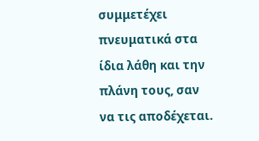συμμετέχει πνευματικά στα ίδια λάθη και την πλάνη τους, σαν να τις αποδέχεται.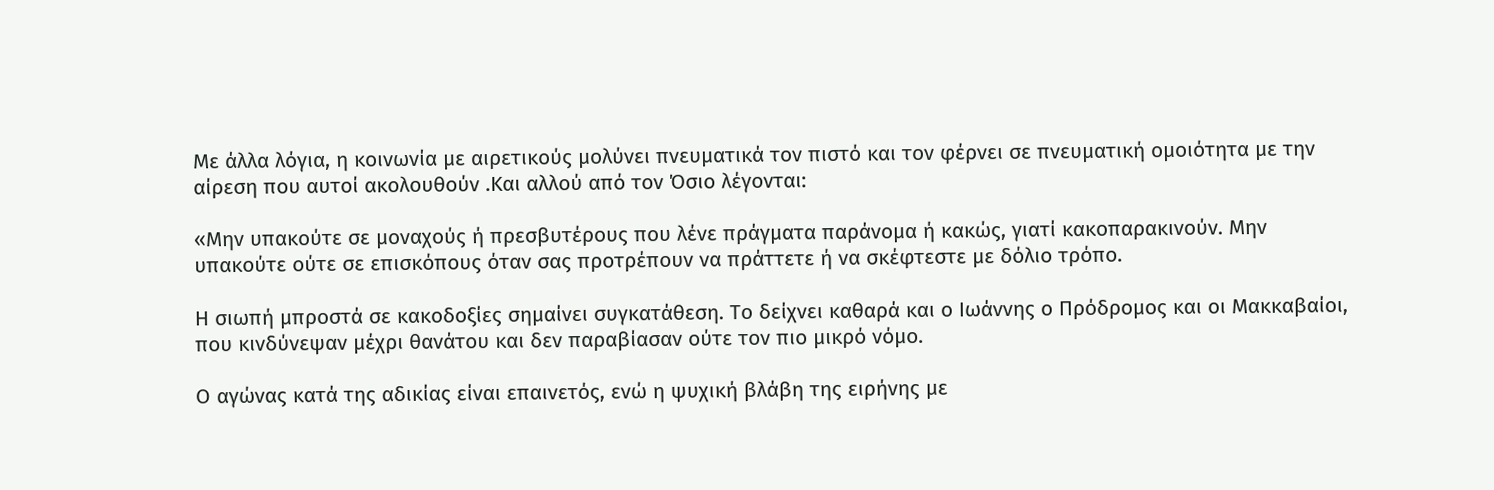Με άλλα λόγια, η κοινωνία με αιρετικούς μολύνει πνευματικά τον πιστό και τον φέρνει σε πνευματική ομοιότητα με την αίρεση που αυτοί ακολουθούν .Και αλλού από τον Όσιο λέγονται:

«Μην υπακούτε σε μοναχούς ή πρεσβυτέρους που λένε πράγματα παράνομα ή κακώς, γιατί κακοπαρακινούν. Μην υπακούτε ούτε σε επισκόπους όταν σας προτρέπουν να πράττετε ή να σκέφτεστε με δόλιο τρόπο.

Η σιωπή μπροστά σε κακοδοξίες σημαίνει συγκατάθεση. Το δείχνει καθαρά και ο Ιωάννης ο Πρόδρομος και οι Μακκαβαίοι, που κινδύνεψαν μέχρι θανάτου και δεν παραβίασαν ούτε τον πιο μικρό νόμο.

Ο αγώνας κατά της αδικίας είναι επαινετός, ενώ η ψυχική βλάβη της ειρήνης με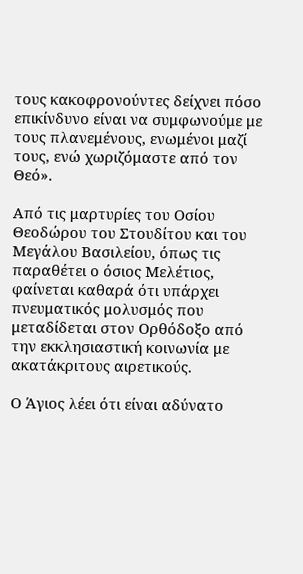τους κακοφρονούντες δείχνει πόσο επικίνδυνο είναι να συμφωνούμε με τους πλανεμένους, ενωμένοι μαζί τους, ενώ χωριζόμαστε από τον Θεό».

Από τις μαρτυρίες του Οσίου Θεοδώρου του Στουδίτου και του Μεγάλου Βασιλείου, όπως τις παραθέτει ο όσιος Μελέτιος, φαίνεται καθαρά ότι υπάρχει πνευματικός μολυσμός που μεταδίδεται στον Ορθόδοξο από την εκκλησιαστική κοινωνία με ακατάκριτους αιρετικούς.

Ο Άγιος λέει ότι είναι αδύνατο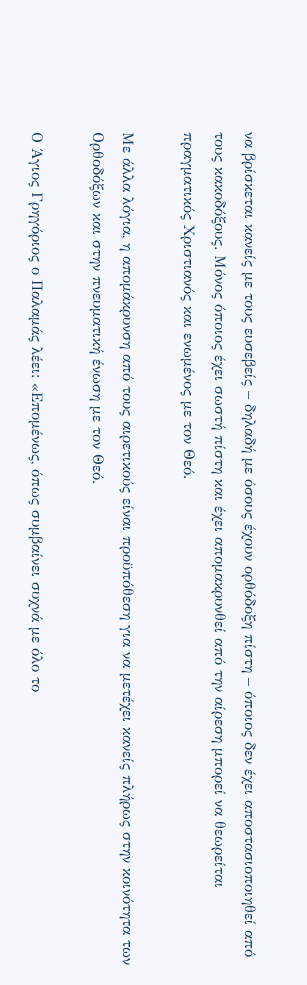να βρίσκεται κανείς με τους ευσεβείς – δηλαδή με όσους έχουν ορθόδοξη πίστη – όποιος δεν έχει αποστασιοποιηθεί από τους κακοδόξους. Μόνος όποιος έχει σωστή πίστη και έχει απομακρυνθεί από την αίρεση μπορεί να θεωρείται πραγματικός Χριστιανός και ενωμένος με τον Θεό.

Με άλλα λόγια, η απομάκρυνση από τους αιρετικούς είναι προϋπόθεση για να μετέχει κανείς πλήρως στην κοινότητα των Ορθοδόξων και στην πνευματική ένωση με τον Θεό.

Ο Άγιος Γρηγόριος ο Παλαμάς λέει: «Επομένως, όπως συμβαίνει συχνά με όλο το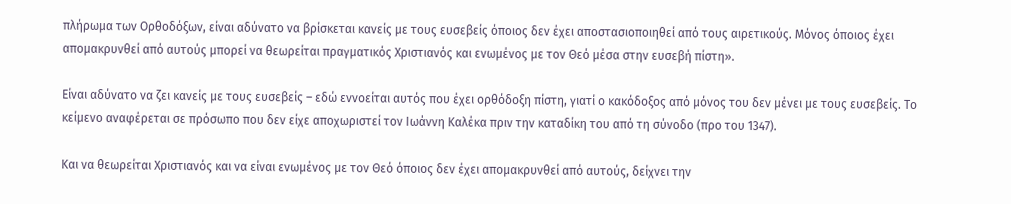πλήρωμα των Ορθοδόξων, είναι αδύνατο να βρίσκεται κανείς με τους ευσεβείς όποιος δεν έχει αποστασιοποιηθεί από τους αιρετικούς. Μόνος όποιος έχει απομακρυνθεί από αυτούς μπορεί να θεωρείται πραγματικός Χριστιανός και ενωμένος με τον Θεό μέσα στην ευσεβή πίστη».

Είναι αδύνατο να ζει κανείς με τους ευσεβείς – εδώ εννοείται αυτός που έχει ορθόδοξη πίστη, γιατί ο κακόδοξος από μόνος του δεν μένει με τους ευσεβείς. Το κείμενο αναφέρεται σε πρόσωπο που δεν είχε αποχωριστεί τον Ιωάννη Καλέκα πριν την καταδίκη του από τη σύνοδο (προ του 1347).

Και να θεωρείται Χριστιανός και να είναι ενωμένος με τον Θεό όποιος δεν έχει απομακρυνθεί από αυτούς, δείχνει την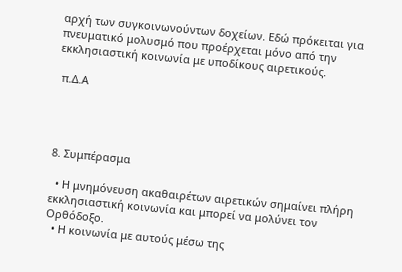αρχή των συγκοινωνούντων δοχείων. Εδώ πρόκειται για πνευματικό μολυσμό που προέρχεται μόνο από την εκκλησιαστική κοινωνία με υποδίκους αιρετικούς.

 π.Δ.Α




8. Συμπέρασμα

  • Η μνημόνευση ακαθαιρέτων αιρετικών σημαίνει πλήρη εκκλησιαστική κοινωνία και μπορεί να μολύνει τον Ορθόδοξο.
  • Η κοινωνία με αυτούς μέσω της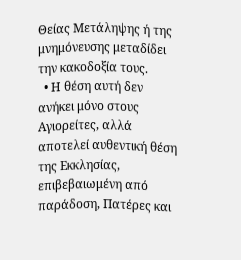Θείας Μετάληψης ή της μνημόνευσης μεταδίδει την κακοδοξία τους.
  • Η θέση αυτή δεν ανήκει μόνο στους Αγιορείτες, αλλά αποτελεί αυθεντική θέση της Εκκλησίας, επιβεβαιωμένη από παράδοση, Πατέρες και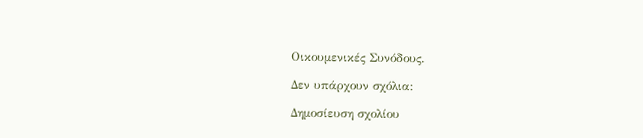Οικουμενικές Συνόδους.

Δεν υπάρχουν σχόλια:

Δημοσίευση σχολίου